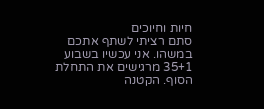חיות וחיוכים
סתם רציתי לשתף אתכם במשהו. אני עכשיו בשבוע 35+1 מרגישים את התחלת הסוף. הקטנה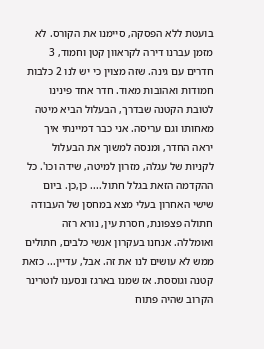בועטת ללא הפסקה, סיימנו את הקורס. לא מזמן עברנו דירה לקראוון קטן וחמוד, 3 חדרים עם גינה. שזה מצוין כי יש לנו 2 כלבות חמודות ואהובות מאוד. חדר אחד פינינו לטובת הקטנה שבדרך, הבעלול הביא מיטה מאחותו וגם עריסה. אני כבר דמיינתי איך יראה החדר, ומנסה למשוך את הבעלול לקניות של עגלה, מזרון למיטה, שידה וכו'. כל ההקדמה הזאת בגלל חתול.... כן,כן. ביום שישי האחרון בעלי מצא במחסן של העבודה חתולה פצפונת, חסרת עין, נורא רזה ואומללה. אנחנו בעקרון אנשי כלבים, חתולים ממש לא עושים לנו את זה. אבל, עדיין... כזאת קטנה וגוססת. אז שמנו בארגז ונסענו לוטרינר הקרוב שהיה פתוח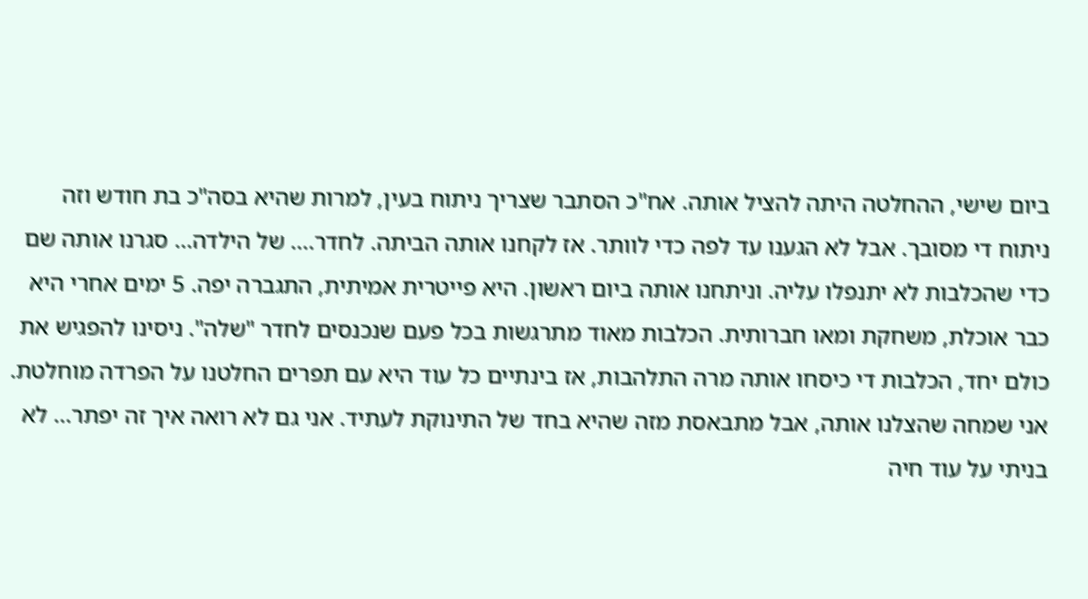ביום שישי, ההחלטה היתה להציל אותה. אח"כ הסתבר שצריך ניתוח בעין, למרות שהיא בסה"כ בת חודש וזה ניתוח די מסובך. אבל לא הגענו עד לפה כדי לוותר. אז לקחנו אותה הביתה. לחדר.... של הילדה... סגרנו אותה שם כדי שהכלבות לא יתנפלו עליה. וניתחנו אותה ביום ראשון. היא פייטרית אמיתית, התגברה יפה. 5 ימים אחרי היא כבר אוכלת, משחקת ומאו חברותית. הכלבות מאוד מתרגשות בכל פעם שנכנסים לחדר "שלה". ניסינו להפגיש את כולם יחד, הכלבות די כיסחו אותה מרה התלהבות, אז בינתיים כל עוד היא עם תפרים החלטנו על הפרדה מוחלטת. אני שמחה שהצלנו אותה, אבל מתבאסת מזה שהיא בחד של התינוקת לעתיד. אני גם לא רואה איך זה יפתר... לא בניתי על עוד חיה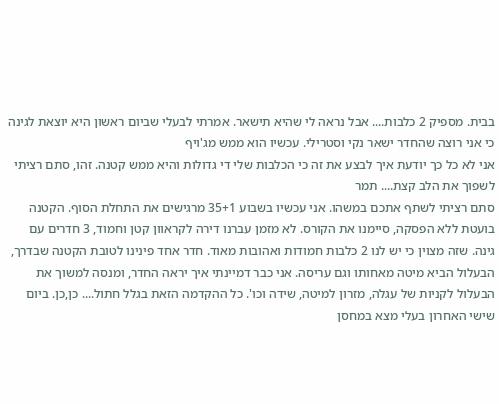בבית. מספיק 2 כלבות.... אבל נראה לי שהיא תישאר. אמרתי לבעלי שביום ראשון היא יוצאת לגינה כי אני רוצה שהחדר ישאר נקי וסטרילי. עכשיו הוא ממש מג'ויף
אני לא כל כך יודעת איך לבצע את זה כי הכלבות שלי די גדולות והיא ממש קטנה. זהו, סתם רציתי לשפוך את הלב קצת.... תמר
סתם רציתי לשתף אתכם במשהו. אני עכשיו בשבוע 35+1 מרגישים את התחלת הסוף. הקטנה בועטת ללא הפסקה, סיימנו את הקורס. לא מזמן עברנו דירה לקראוון קטן וחמוד, 3 חדרים עם גינה. שזה מצוין כי יש לנו 2 כלבות חמודות ואהובות מאוד. חדר אחד פינינו לטובת הקטנה שבדרך, הבעלול הביא מיטה מאחותו וגם עריסה. אני כבר דמיינתי איך יראה החדר, ומנסה למשוך את הבעלול לקניות של עגלה, מזרון למיטה, שידה וכו'. כל ההקדמה הזאת בגלל חתול.... כן,כן. ביום שישי האחרון בעלי מצא במחסן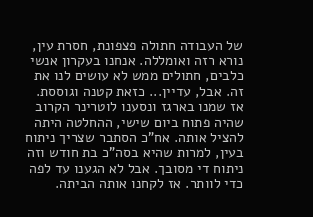של העבודה חתולה פצפונת, חסרת עין, נורא רזה ואומללה. אנחנו בעקרון אנשי כלבים, חתולים ממש לא עושים לנו את זה. אבל, עדיין... כזאת קטנה וגוססת. אז שמנו בארגז ונסענו לוטרינר הקרוב שהיה פתוח ביום שישי, ההחלטה היתה להציל אותה. אח"כ הסתבר שצריך ניתוח בעין, למרות שהיא בסה"כ בת חודש וזה ניתוח די מסובך. אבל לא הגענו עד לפה כדי לוותר. אז לקחנו אותה הביתה.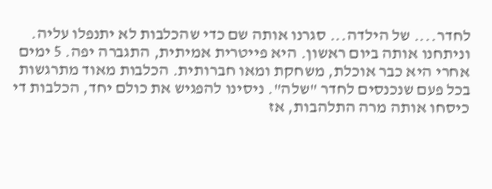לחדר.... של הילדה... סגרנו אותה שם כדי שהכלבות לא יתנפלו עליה. וניתחנו אותה ביום ראשון. היא פייטרית אמיתית, התגברה יפה. 5 ימים אחרי היא כבר אוכלת, משחקת ומאו חברותית. הכלבות מאוד מתרגשות בכל פעם שנכנסים לחדר "שלה". ניסינו להפגיש את כולם יחד, הכלבות די כיסחו אותה מרה התלהבות, אז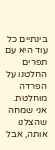בינתיים כל עוד היא עם תפרים החלטנו על הפרדה מוחלטת. אני שמחה שהצלנו אותה, אבל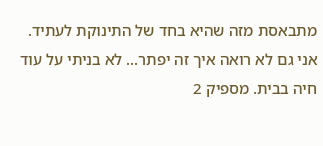מתבאסת מזה שהיא בחד של התינוקת לעתיד. אני גם לא רואה איך זה יפתר... לא בניתי על עוד חיה בבית. מספיק 2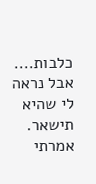כלבות.... אבל נראה לי שהיא תישאר. אמרתי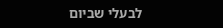לבעלי שביום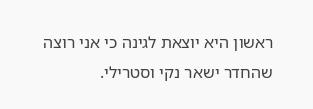ראשון היא יוצאת לגינה כי אני רוצה שהחדר ישאר נקי וסטרילי.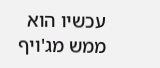עכשיו הוא ממש מג'ויף